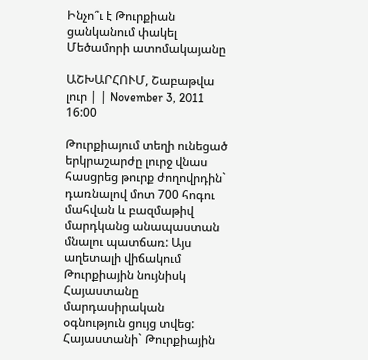Ինչո՞ւ է Թուրքիան ցանկանում փակել Մեծամորի ատոմակայանը

ԱՇԽԱՐՀՈՒՄ, Շաբաթվա լուր | | November 3, 2011 16:00

Թուրքիայում տեղի ունեցած երկրաշարժը լուրջ վնաս հասցրեց թուրք ժողովրդին` դառնալով մոտ 700 հոգու մահվան և բազմաթիվ մարդկանց անապաստան մնալու պատճառ: Այս աղետալի վիճակում Թուրքիային նույնիսկ Հայաստանը մարդասիրական օգնություն ցույց տվեց: Հայաստանի` Թուրքիային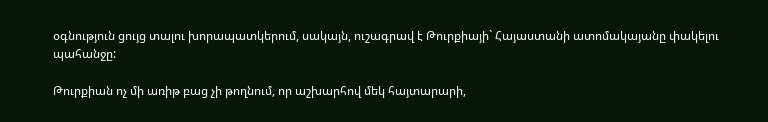օգնություն ցույց տալու խորապատկերում, սակայն, ուշագրավ է Թուրքիայի` Հայաստանի ատոմակայանը փակելու պահանջը:

Թուրքիան ոչ մի առիթ բաց չի թողնում, որ աշխարհով մեկ հայտարարի,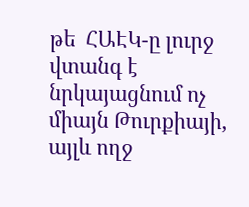թե  ՀԱԷԿ-ը լուրջ վտանգ է նրկայացնում ոչ միայն Թուրքիայի,  այլև ողջ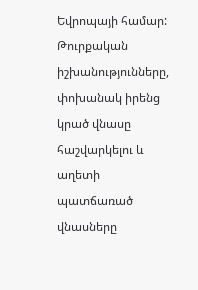Եվրոպայի համար: Թուրքական իշխանությունները,  փոխանակ իրենց կրած վնասը հաշվարկելու և աղետի պատճառած վնասները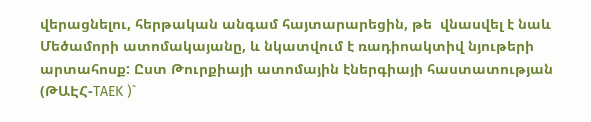վերացնելու, հերթական անգամ հայտարարեցին, թե  վնասվել է նաև Մեծամորի ատոմակայանը, և նկատվում է ռադիոակտիվ նյութերի արտահոսք: Ըստ Թուրքիայի ատոմային էներգիայի հաստատության (ԹԱԷՀ-TAEK )`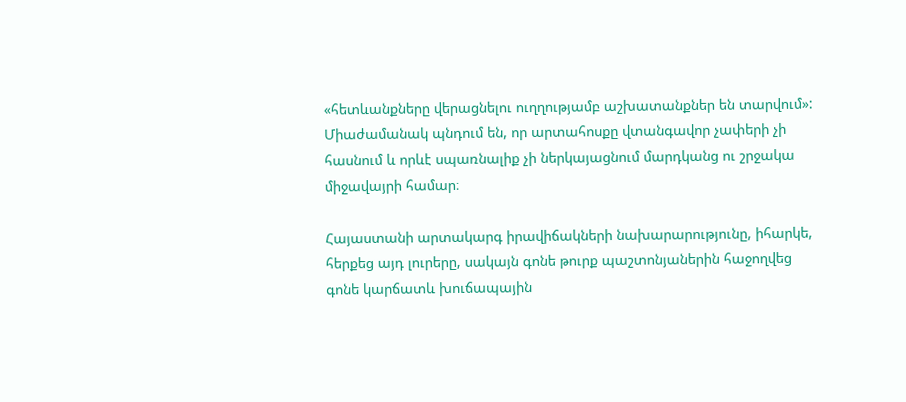«հետևանքները վերացնելու ուղղությամբ աշխատանքներ են տարվում»: Միաժամանակ պնդում են, որ արտահոսքը վտանգավոր չափերի չի հասնում և որևէ սպառնալիք չի ներկայացնում մարդկանց ու շրջակա միջավայրի համար։

Հայաստանի արտակարգ իրավիճակների նախարարությունը, իհարկե, հերքեց այդ լուրերը, սակայն գոնե թուրք պաշտոնյաներին հաջողվեց գոնե կարճատև խուճապային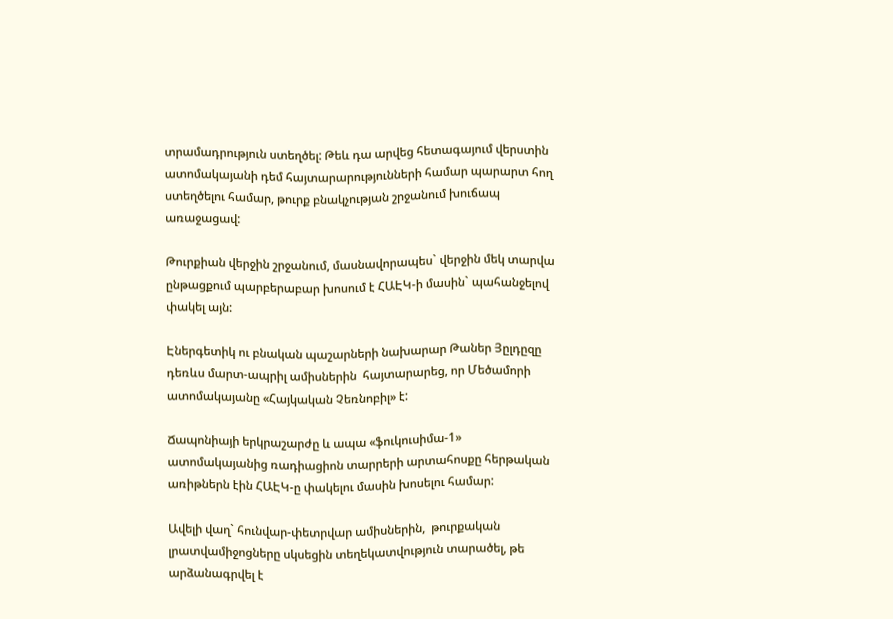տրամադրություն ստեղծել: Թեև դա արվեց հետագայում վերստին ատոմակայանի դեմ հայտարարությունների համար պարարտ հող ստեղծելու համար, թուրք բնակչության շրջանում խուճապ առաջացավ:

Թուրքիան վերջին շրջանում, մասնավորապես` վերջին մեկ տարվա ընթացքում պարբերաբար խոսում է ՀԱԷԿ-ի մասին` պահանջելով փակել այն:

Էներգետիկ ու բնական պաշարների նախարար Թաներ Յըլդըզը դեռևս մարտ-ապրիլ ամիսներին  հայտարարեց, որ Մեծամորի ատոմակայանը «Հայկական Չեռնոբիլ» է:

Ճապոնիայի երկրաշարժը և ապա «ֆուկուսիմա-1» ատոմակայանից ռադիացիոն տարրերի արտահոսքը հերթական առիթներն էին ՀԱԷԿ-ը փակելու մասին խոսելու համար:

Ավելի վաղ` հունվար-փետրվար ամիսներին,  թուրքական լրատվամիջոցները սկսեցին տեղեկատվություն տարածել, թե արձանագրվել է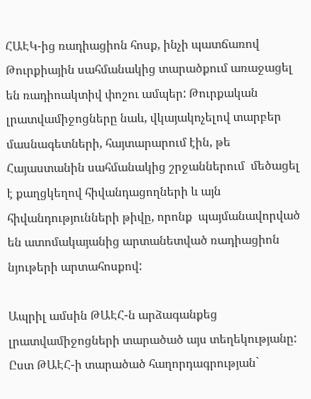ՀԱԷԿ-ից ռադիացիոն հոսք, ինչի պատճառով Թուրքիային սահմանակից տարածքում առաջացել են ռադիոակտիվ փոշու ամպեր: Թուրքական լրատվամիջոցները նաև, վկայակոչելով տարբեր մասնագետների, հայտարարում էին, թե Հայաստանին սահմանակից շրջաններում  մեծացել է քաղցկեղով հիվանդացողների և այն հիվանդությունների թիվը, որոնք  պայմանավորված են ատոմակայանից արտանետված ռադիացիոն նյութերի արտահոսքով:

Ապրիլ ամսին ԹԱԷՀ-ն արձագանքեց լրատվամիջոցների տարածած այս տեղեկությանը: Ըստ ԹԱԷՀ-ի տարածած հաղորդագրության`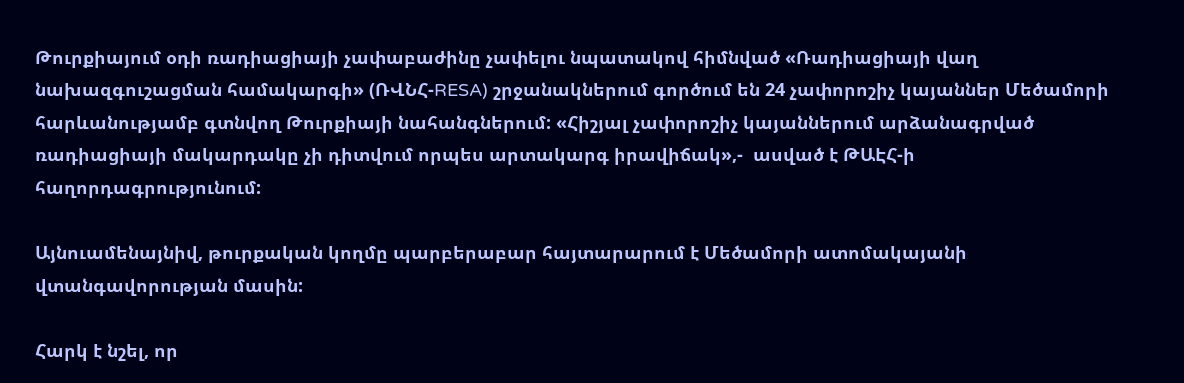Թուրքիայում օդի ռադիացիայի չափաբաժինը չափելու նպատակով հիմնված «Ռադիացիայի վաղ նախազգուշացման համակարգի» (ՌՎՆՀ-RESA) շրջանակներում գործում են 24 չափորոշիչ կայաններ Մեծամորի հարևանությամբ գտնվող Թուրքիայի նահանգներում: «Հիշյալ չափորոշիչ կայաններում արձանագրված ռադիացիայի մակարդակը չի դիտվում որպես արտակարգ իրավիճակ»,-  ասված է ԹԱԷՀ-ի հաղորդագրությունում:

Այնուամենայնիվ, թուրքական կողմը պարբերաբար հայտարարում է Մեծամորի ատոմակայանի վտանգավորության մասին:

Հարկ է նշել, որ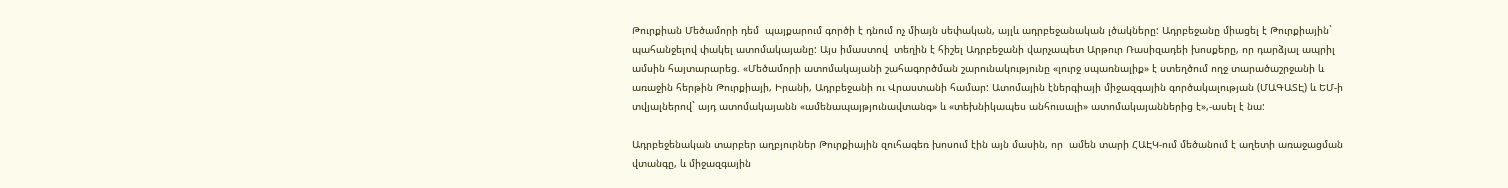Թուրքիան Մեծամորի դեմ  պայքարում գործի է դնում ոչ միայն սեփական, այլև ադրբեջանական լծակները: Ադրբեջանը միացել է Թուրքիային` պահանջելով փակել ատոմակայանը: Այս իմաստով  տեղին է հիշել Ադրբեջանի վարչապետ Արթուր Ռասիզադեի խոսքերը, որ դարձյալ ապրիլ ամսին հայտարարեց. «Մեծամորի ատոմակայանի շահագործման շարունակությունը «լուրջ սպառնալիք» է ստեղծում ողջ տարածաշրջանի և առաջին հերթին Թուրքիայի, Իրանի, Ադրբեջանի ու Վրաստանի համար: Ատոմային էներգիայի միջազգային գործակալության (ՄԱԳԱՏԷ) և ԵՄ-ի տվյալներով` այդ ատոմակայանն «ամենապայթյունավտանգ» և «տեխնիկապես անհուսալի» ատոմակայաններից է»,-ասել է նա:

Ադրբեջենական տարբեր աղբյուրներ Թուրքիային զուհագեռ խոսում էին այն մասին, որ  ամեն տարի ՀԱԷԿ-ում մեծանում է աղետի առաջացման վտանգը, և միջազգային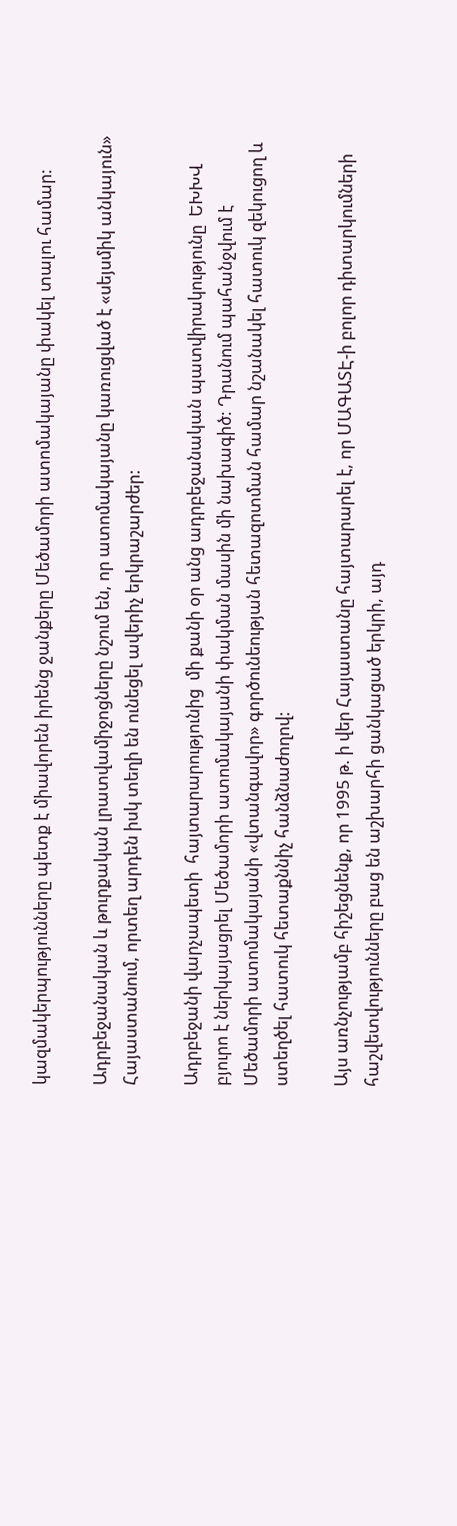կազմակերպությունները պետք է միավորեն իրենց ջանքերը Մեծամորի ատոմակայանը փակել տալու համար:

Ադրբեջանական և թուրքական լրատվամիջոցները նշում են, որ ատոմակայանը կառուցված է «սեյսմիկ անկայուն» Հայաստանում, որտեղ արդեն իսկ տեղի են ունեցել ավերիչ երկրաշարժեր:

Ադրբեջանի վարչապետի  հայտարարությունից  մի քանի օր անց ադրբեջանական պատվիրակությունը  ԵԽԽՎ բյուրո է ներկայացրել Մեծամորի ատոմակայանի փակման մասին մի նախագիծ: Դրանում պահանջվում է Մեծամորի ատոմակայանի «վտանգավոր» գործունեության հետազոտման համար նշանակել հատուկ զեկուցող և ստեղծել հատուկ հետաքննիչ հանձնաժողով:

Այս առնչությամբ հիշեցնենք, որ 1995 թ. ի վեր Հայաստանը հայտարարել է, որ ՄԱԳԱՏԷ-ի բոլոր դիտարկումների հաշվետվությունները բաց են աշխարհի ցանկացած երկրի, այդ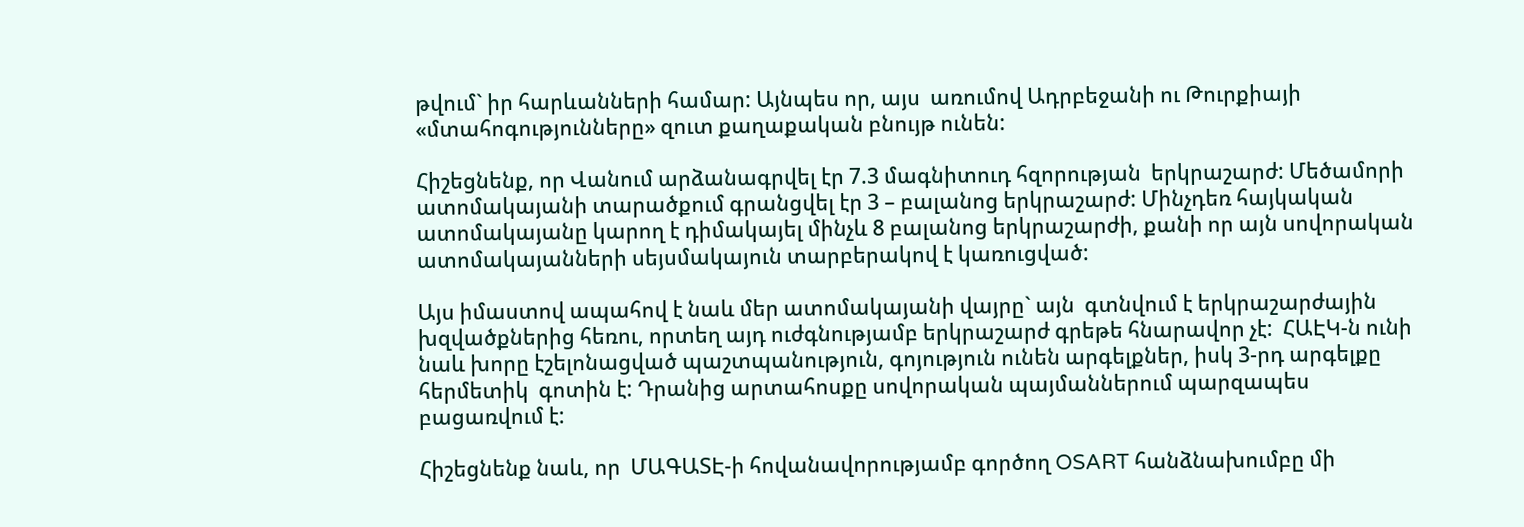թվում` իր հարևանների համար: Այնպես որ, այս  առումով Ադրբեջանի ու Թուրքիայի «մտահոգությունները» զուտ քաղաքական բնույթ ունեն:

Հիշեցնենք, որ Վանում արձանագրվել էր 7.3 մագնիտուդ հզորության  երկրաշարժ: Մեծամորի  ատոմակայանի տարածքում գրանցվել էր 3 – բալանոց երկրաշարժ: Մինչդեռ հայկական ատոմակայանը կարող է դիմակայել մինչև 8 բալանոց երկրաշարժի, քանի որ այն սովորական ատոմակայանների սեյսմակայուն տարբերակով է կառուցված:

Այս իմաստով ապահով է նաև մեր ատոմակայանի վայրը` այն  գտնվում է երկրաշարժային խզվածքներից հեռու, որտեղ այդ ուժգնությամբ երկրաշարժ գրեթե հնարավոր չէ:  ՀԱԷԿ-ն ունի նաև խորը էշելոնացված պաշտպանություն, գոյություն ունեն արգելքներ, իսկ 3-րդ արգելքը հերմետիկ  գոտին է: Դրանից արտահոսքը սովորական պայմաններում պարզապես բացառվում է:

Հիշեցնենք նաև, որ  ՄԱԳԱՏԷ-ի հովանավորությամբ գործող OSART հանձնախումբը մի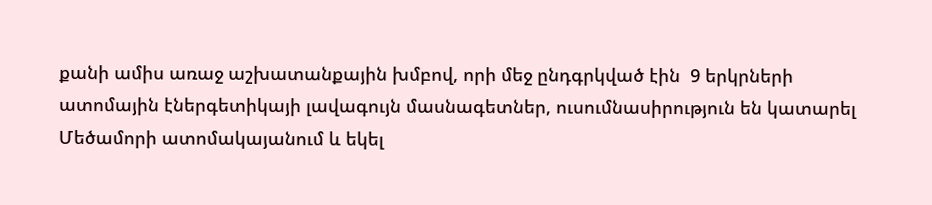քանի ամիս առաջ աշխատանքային խմբով, որի մեջ ընդգրկված էին  9 երկրների ատոմային էներգետիկայի լավագույն մասնագետներ, ուսումնասիրություն են կատարել Մեծամորի ատոմակայանում և եկել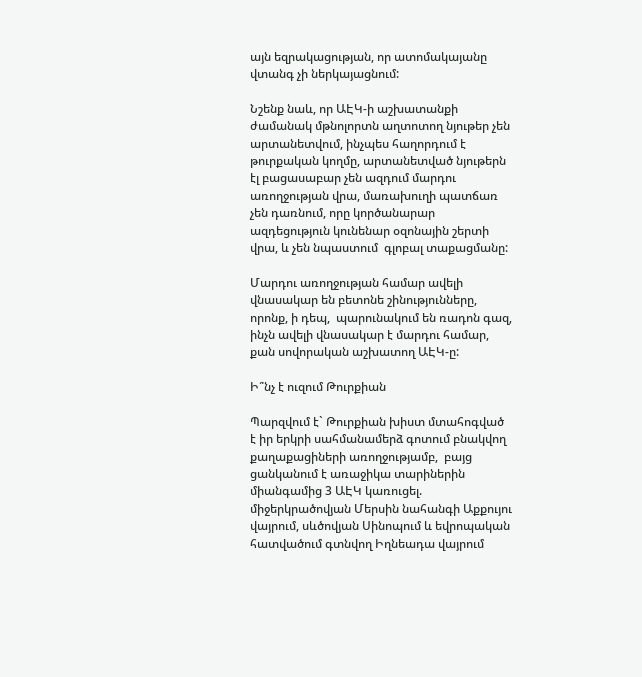այն եզրակացության, որ ատոմակայանը վտանգ չի ներկայացնում:

Նշենք նաև, որ ԱԷԿ-ի աշխատանքի ժամանակ մթնոլորտն աղտոտող նյութեր չեն արտանետվում, ինչպես հաղորդում է թուրքական կողմը, արտանետված նյութերն էլ բացասաբար չեն ազդում մարդու առողջության վրա, մառախուղի պատճառ չեն դառնում, որը կործանարար ազդեցություն կունենար օզոնային շերտի վրա, և չեն նպաստում  գլոբալ տաքացմանը:

Մարդու առողջության համար ավելի վնասակար են բետոնե շինությունները, որոնք, ի դեպ,  պարունակում են ռադոն գազ, ինչն ավելի վնասակար է մարդու համար, քան սովորական աշխատող ԱԷԿ-ը:

Ի՞նչ է ուզում Թուրքիան

Պարզվում է` Թուրքիան խիստ մտահոգված է իր երկրի սահմանամերձ գոտում բնակվող քաղաքացիների առողջությամբ,  բայց ցանկանում է առաջիկա տարիներին միանգամից 3 ԱԷԿ կառուցել. միջերկրածովյան Մերսին նահանգի Աքքույու վայրում, սևծովյան Սինոպում և եվրոպական հատվածում գտնվող Իղնեադա վայրում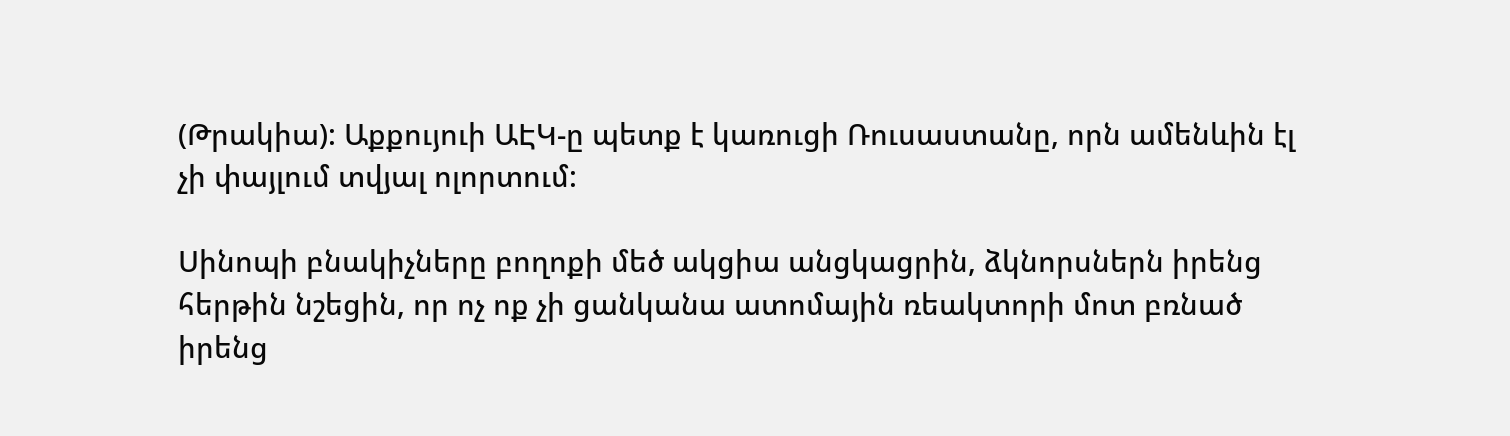(Թրակիա): Աքքույուի ԱԷԿ-ը պետք է կառուցի Ռուսաստանը, որն ամենևին էլ չի փայլում տվյալ ոլորտում:

Սինոպի բնակիչները բողոքի մեծ ակցիա անցկացրին, ձկնորսներն իրենց հերթին նշեցին, որ ոչ ոք չի ցանկանա ատոմային ռեակտորի մոտ բռնած իրենց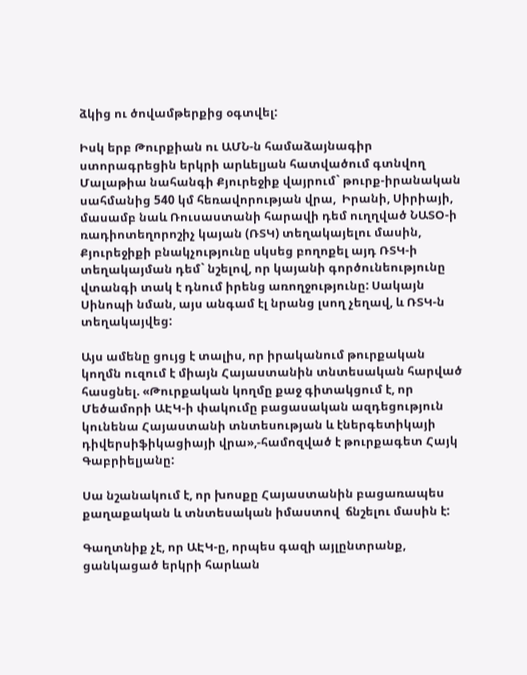ձկից ու ծովամթերքից օգտվել:

Իսկ երբ Թուրքիան ու ԱՄՆ-ն համաձայնագիր ստորագրեցին երկրի արևելյան հատվածում գտնվող Մալաթիա նահանգի Քյուրեջիք վայրում` թուրք-իրանական սահմանից 540 կմ հեռավորության վրա,  Իրանի, Սիրիայի, մասամբ նաև Ռուսաստանի հարավի դեմ ուղղված ՆԱՏՕ-ի ռադիոտեղորոշիչ կայան (ՌՏԿ) տեղակայելու մասին,  Քյուրեջիքի բնակչությունը սկսեց բողոքել այդ ՌՏԿ-ի տեղակայման դեմ` նշելով, որ կայանի գործունեությունը վտանգի տակ է դնում իրենց առողջությունը: Սակայն Սինոպի նման, այս անգամ էլ նրանց լսող չեղավ, և ՌՏԿ-ն տեղակայվեց:

Այս ամենը ցույց է տալիս, որ իրականում թուրքական կողմն ուզում է միայն Հայաստանին տնտեսական հարված հասցնել. «Թուրքական կողմը քաջ գիտակցում է, որ Մեծամորի ԱԷԿ-ի փակումը բացասական ազդեցություն կունենա Հայաստանի տնտեսության և էներգետիկայի դիվերսիֆիկացիայի վրա»,-համոզված է թուրքագետ Հայկ Գաբրիելյանը:

Սա նշանակում է, որ խոսքը Հայաստանին բացառապես քաղաքական և տնտեսական իմաստով  ճնշելու մասին է:

Գաղտնիք չէ, որ ԱԷԿ-ը, որպես գազի այլընտրանք,  ցանկացած երկրի հարևան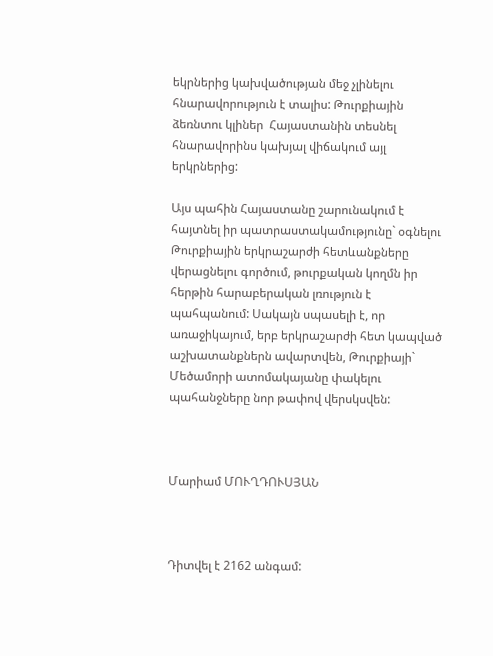եկրներից կախվածության մեջ չլինելու հնարավորություն է տալիս: Թուրքիային  ձեռնտու կլիներ  Հայաստանին տեսնել  հնարավորինս կախյալ վիճակում այլ երկրներից:

Այս պահին Հայաստանը շարունակում է հայտնել իր պատրաստակամությունը` օգնելու Թուրքիային երկրաշարժի հետևանքները վերացնելու գործում, թուրքական կողմն իր հերթին հարաբերական լռություն է պահպանում: Սակայն սպասելի է, որ առաջիկայում, երբ երկրաշարժի հետ կապված աշխատանքներն ավարտվեն, Թուրքիայի` Մեծամորի ատոմակայանը փակելու պահանջները նոր թափով վերսկսվեն:



Մարիամ ՄՈՒՂԴՈՒՍՅԱՆ



Դիտվել է 2162 անգամ: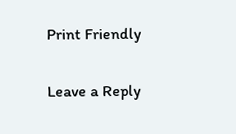Print Friendly

Leave a Reply